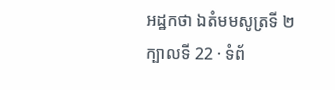អដ្ឋកថា ឯតំមមសូត្រទី ២
ក្បាលទី 22 · ទំព័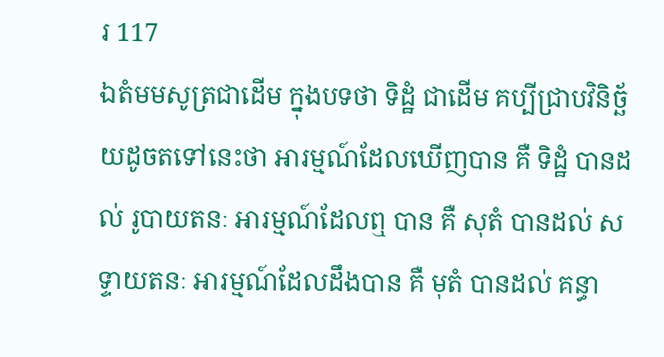រ 117
ឯតំមមសូត្រជាដើម ក្នុងបទថា ទិដ្ឋំ ជាដើម គប្បីជ្រាបវិនិច្ឆ័យដូចតទៅនេះថា អារម្មណ៍ដែលឃើញបាន គឺ ទិដ្ឋំ បានដល់ រូបាយតនៈ អារម្មណ៍ដែលឮ បាន គឺ សុតំ បានដល់ សទ្ទាយតនៈ អារម្មណ៍ដែលដឹងបាន គឺ មុតំ បានដល់ គន្ធា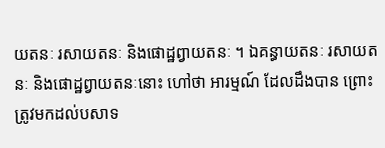យតនៈ រសាយតនៈ និងផោដ្ឋព្វាយតនៈ ។ ឯគន្ធាយតនៈ រសាយតនៈ និងផោដ្ឋព្វាយតនៈនោះ ហៅថា អារម្មណ៍ ដែលដឹងបាន ព្រោះត្រូវមកដល់បសាទ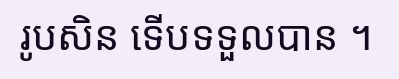រូបសិន ទើបទទួលបាន ។